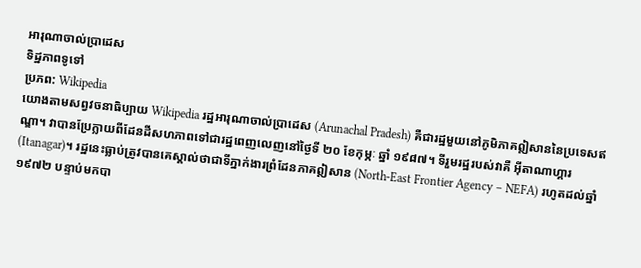អារុណាចាល់ប្រាដេស
ទិដ្ឋភាពទូទៅ
ប្រភព: Wikipedia
យោងតាមសព្វវចនាធិប្បាយ Wikipedia រដ្ឋអារុណាចាល់ប្រាដេស (Arunachal Pradesh) គឺជារដ្ឋមួយនៅភូមិភាគឦសាននៃប្រទេសឥណ្ឌា។ វាបានប្រែក្លាយពីដែនដីសហភាពទៅជារដ្ឋពេញលេញនៅថ្ងៃទី ២០ ខែកុម្ភៈ ឆ្នាំ ១៩៨៧។ ទីរួមរដ្ឋរបស់វាគឺ អ៊ីតាណាហ្គារ (Itanagar)។ រដ្ឋនេះធ្លាប់ត្រូវបានគេស្គាល់ថាជាទីភ្នាក់ងារព្រំដែនភាគឦសាន (North-East Frontier Agency – NEFA) រហូតដល់ឆ្នាំ ១៩៧២ បន្ទាប់មកបា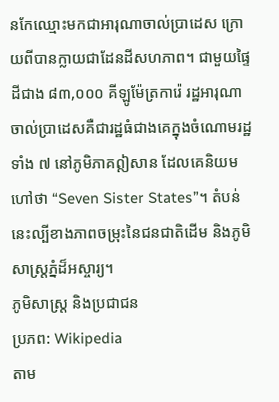នកែឈ្មោះមកជាអារុណាចាល់ប្រាដេស ក្រោយពីបានក្លាយជាដែនដីសហភាព។ ជាមួយផ្ទៃដីជាង ៨៣,០០០ គីឡូម៉ែត្រការ៉េ រដ្ឋអារុណាចាល់ប្រាដេសគឺជារដ្ឋធំជាងគេក្នុងចំណោមរដ្ឋទាំង ៧ នៅភូមិភាគឦសាន ដែលគេនិយមហៅថា “Seven Sister States”។ តំបន់នេះល្បីខាងភាពចម្រុះនៃជនជាតិដើម និងភូមិសាស្ត្រភ្នំដ៏អស្ចារ្យ។
ភូមិសាស្ត្រ និងប្រជាជន
ប្រភព: Wikipedia
តាម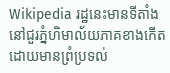Wikipedia រដ្ឋនេះមានទីតាំងនៅជួរភ្នំហិមាល័យភាគខាងកើត ដោយមានព្រំប្រទល់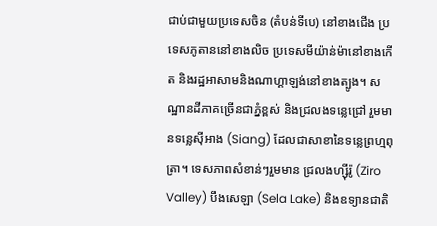ជាប់ជាមួយប្រទេសចិន (តំបន់ទីបេ) នៅខាងជើង ប្រទេសភូតាននៅខាងលិច ប្រទេសមីយ៉ាន់ម៉ានៅខាងកើត និងរដ្ឋអាសាមនិងណាហ្គាឡង់នៅខាងត្បូង។ សណ្ឋានដីភាគច្រើនជាភ្នំខ្ពស់ និងជ្រលងទន្លេជ្រៅ រួមមានទន្លេស៊ីអាង (Siang) ដែលជាសាខានៃទន្លេព្រហ្មពុត្រា។ ទេសភាពសំខាន់ៗរួមមាន ជ្រលងហ្ស៊ីរ៉ូ (Ziro Valley) បឹងសេឡា (Sela Lake) និងឧទ្យានជាតិ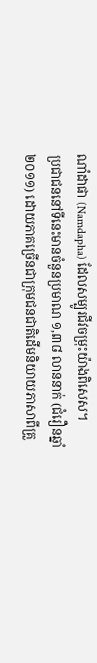ណាំដាផា (Namdapha) ដែលសម្បូរជីវចម្រុះយ៉ាងពិសេស។
ប្រជាជននៅទីនេះមានចំនួនប្រមាណ ១,៣៨ លាននាក់ (ជំរឿនឆ្នាំ ២០១១) ដោយភាគច្រើនជាក្រុមជនជាតិដើមនិយាយភាសាពីគ្រួ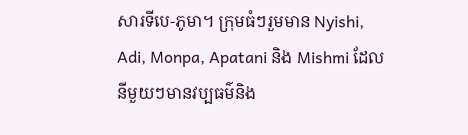សារទីបេ-ភូមា។ ក្រុមធំៗរួមមាន Nyishi, Adi, Monpa, Apatani និង Mishmi ដែលនីមួយៗមានវប្បធម៌និង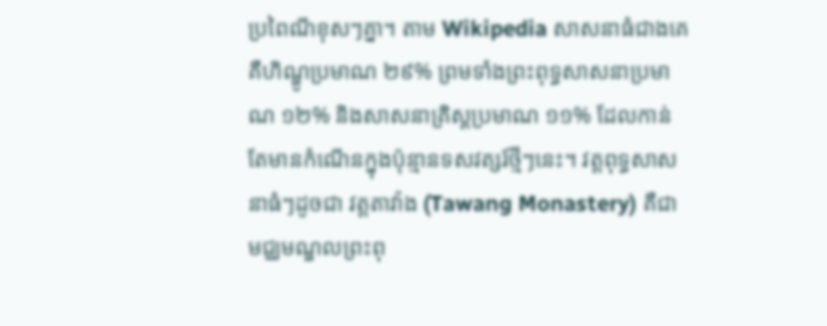ប្រពៃណីខុសៗគ្នា។ តាម Wikipedia សាសនាធំជាងគេគឺហិណ្ឌូប្រមាណ ២៩% ព្រមទាំងព្រះពុទ្ធសាសនាប្រមាណ ១២% និងសាសនាគ្រិស្តប្រមាណ ១១% ដែលកាន់តែមានកំណើនក្នុងប៉ុន្មានទសវត្សរ៍ថ្មីៗនេះ។ វត្តពុទ្ធសាសនាធំៗដូចជា វត្តតាវ៉ាង (Tawang Monastery) គឺជាមជ្ឈមណ្ឌលព្រះពុ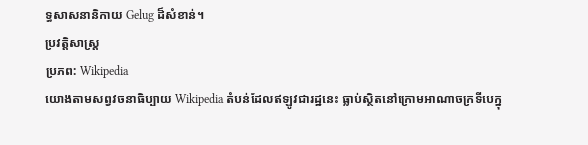ទ្ធសាសនានិកាយ Gelug ដ៏សំខាន់។
ប្រវត្តិសាស្ត្រ
ប្រភព: Wikipedia
យោងតាមសព្វវចនាធិប្បាយ Wikipedia តំបន់ដែលឥឡូវជារដ្ឋនេះ ធ្លាប់ស្ថិតនៅក្រោមអាណាចក្រទីបេក្នុ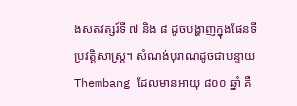ងសតវត្សរ៍ទី ៧ និង ៨ ដូចបង្ហាញក្នុងផែនទីប្រវត្តិសាស្ត្រ។ សំណង់បុរាណដូចជាបន្ទាយ Thembang ដែលមានអាយុ ៨០០ ឆ្នាំ គឺ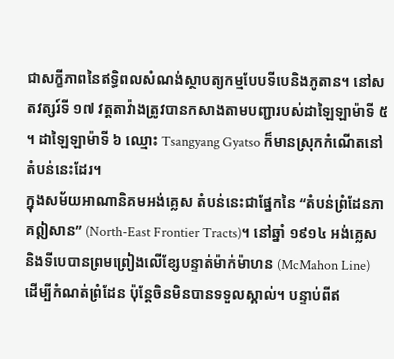ជាសក្ខីភាពនៃឥទ្ធិពលសំណង់ស្ថាបត្យកម្មបែបទីបេនិងភូតាន។ នៅសតវត្សរ៍ទី ១៧ វត្តតាវ៉ាងត្រូវបានកសាងតាមបញ្ជារបស់ដាឡៃឡាម៉ាទី ៥ ។ ដាឡៃឡាម៉ាទី ៦ ឈ្មោះ Tsangyang Gyatso ក៏មានស្រុកកំណើតនៅតំបន់នេះដែរ។
ក្នុងសម័យអាណានិគមអង់គ្លេស តំបន់នេះជាផ្នែកនៃ “តំបន់ព្រំដែនភាគឦសាន” (North-East Frontier Tracts)។ នៅឆ្នាំ ១៩១៤ អង់គ្លេសនិងទីបេបានព្រមព្រៀងលើខ្សែបន្ទាត់ម៉ាក់ម៉ាហន (McMahon Line) ដើម្បីកំណត់ព្រំដែន ប៉ុន្តែចិនមិនបានទទួលស្គាល់។ បន្ទាប់ពីឥ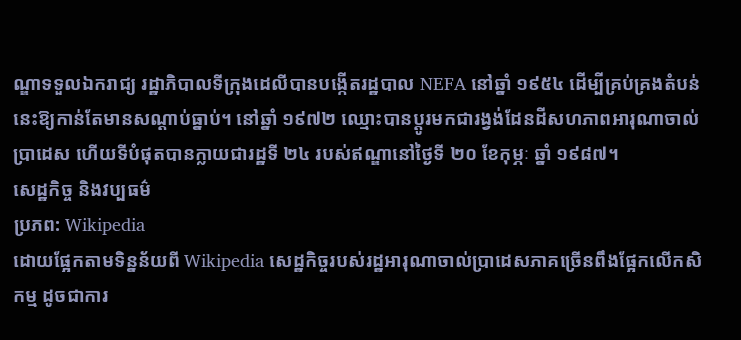ណ្ឌាទទួលឯករាជ្យ រដ្ឋាភិបាលទីក្រុងដេលីបានបង្កើតរដ្ឋបាល NEFA នៅឆ្នាំ ១៩៥៤ ដើម្បីគ្រប់គ្រងតំបន់នេះឱ្យកាន់តែមានសណ្ដាប់ធ្នាប់។ នៅឆ្នាំ ១៩៧២ ឈ្មោះបានប្ដូរមកជារង្វង់ដែនដីសហភាពអារុណាចាល់ប្រាដេស ហើយទីបំផុតបានក្លាយជារដ្ឋទី ២៤ របស់ឥណ្ឌានៅថ្ងៃទី ២០ ខែកុម្ភៈ ឆ្នាំ ១៩៨៧។
សេដ្ឋកិច្ច និងវប្បធម៌
ប្រភព: Wikipedia
ដោយផ្អែកតាមទិន្នន័យពី Wikipedia សេដ្ឋកិច្ចរបស់រដ្ឋអារុណាចាល់ប្រាដេសភាគច្រើនពឹងផ្អែកលើកសិកម្ម ដូចជាការ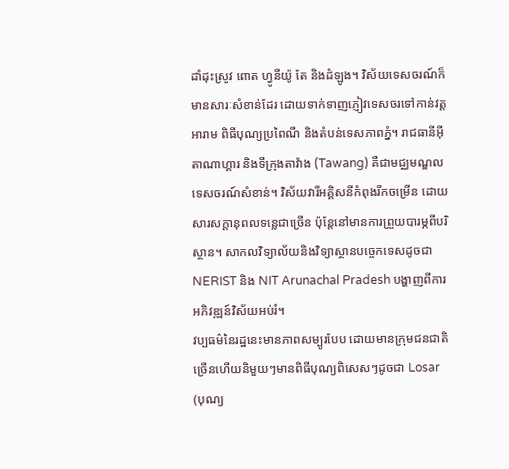ដាំដុះស្រូវ ពោត ហ្វូនីយ៉ូ តែ និងដំឡូង។ វិស័យទេសចរណ៍ក៏មានសារៈសំខាន់ដែរ ដោយទាក់ទាញភ្ញៀវទេសចរទៅកាន់វត្តអារាម ពិធីបុណ្យប្រពៃណី និងតំបន់ទេសភាពភ្នំ។ រាជធានីអ៊ីតាណាហ្គារ និងទីក្រុងតាវ៉ាង (Tawang) គឺជាមជ្ឈមណ្ឌលទេសចរណ៍សំខាន់។ វិស័យវារីអគ្គិសនីកំពុងរីកចម្រើន ដោយសារសក្តានុពលទន្លេជាច្រើន ប៉ុន្តែនៅមានការព្រួយបារម្ភពីបរិស្ថាន។ សាកលវិទ្យាល័យនិងវិទ្យាស្ថានបច្ចេកទេសដូចជា NERIST និង NIT Arunachal Pradesh បង្ហាញពីការអភិវឌ្ឍន៍វិស័យអប់រំ។
វប្បធម៌នៃរដ្ឋនេះមានភាពសម្បូរបែប ដោយមានក្រុមជនជាតិច្រើនហើយនិមួយៗមានពិធីបុណ្យពិសេសៗដូចជា Losar (បុណ្យ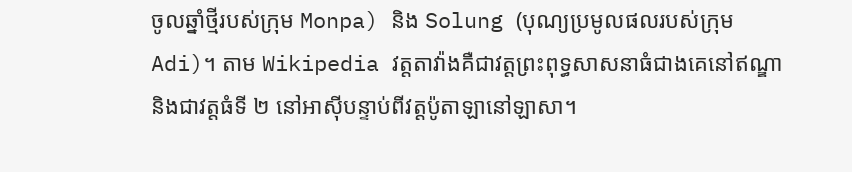ចូលឆ្នាំថ្មីរបស់ក្រុម Monpa) និង Solung (បុណ្យប្រមូលផលរបស់ក្រុម Adi)។ តាម Wikipedia វត្តតាវ៉ាងគឺជាវត្តព្រះពុទ្ធសាសនាធំជាងគេនៅឥណ្ឌា និងជាវត្តធំទី ២ នៅអាស៊ីបន្ទាប់ពីវត្តប៉ូតាឡានៅឡាសា។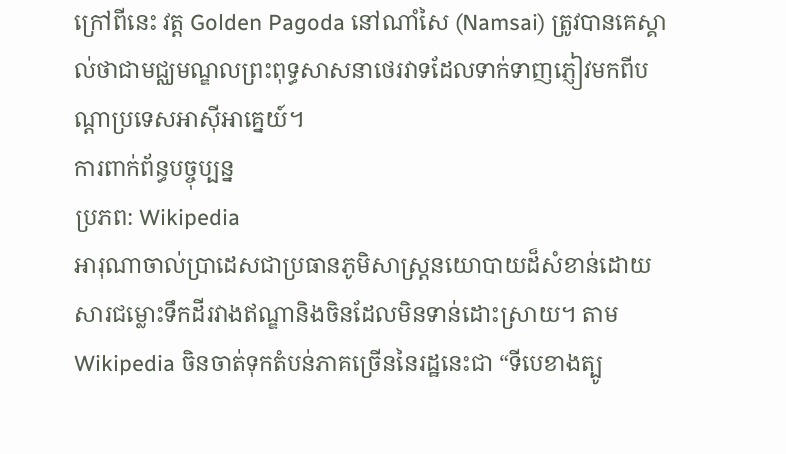ក្រៅពីនេះ វត្ត Golden Pagoda នៅណាំសៃ (Namsai) ត្រូវបានគេស្គាល់ថាជាមជ្ឈមណ្ឌលព្រះពុទ្ធសាសនាថេរវាទដែលទាក់ទាញភ្ញៀវមកពីបណ្ដាប្រទេសអាស៊ីអាគ្នេយ៍។
ការពាក់ព័ន្ធបច្ចុប្បន្ន
ប្រភព: Wikipedia
អារុណាចាល់ប្រាដេសជាប្រធានភូមិសាស្ត្រនយោបាយដ៏សំខាន់ដោយសារជម្លោះទឹកដីរវាងឥណ្ឌានិងចិនដែលមិនទាន់ដោះស្រាយ។ តាម Wikipedia ចិនចាត់ទុកតំបន់ភាគច្រើននៃរដ្ឋនេះជា “ទីបេខាងត្បូ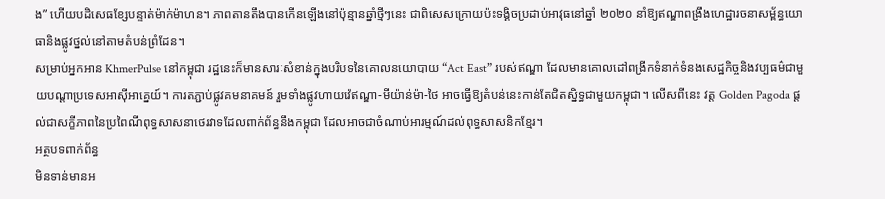ង” ហើយបដិសេធខ្សែបន្ទាត់ម៉ាក់ម៉ាហន។ ភាពតានតឹងបានកើនឡើងនៅប៉ុន្មានឆ្នាំថ្មីៗនេះ ជាពិសេសក្រោយប៉ះទង្គិចប្រដាប់អាវុធនៅឆ្នាំ ២០២០ នាំឱ្យឥណ្ឌាពង្រឹងហេដ្ឋារចនាសម្ព័ន្ធយោធានិងផ្លូវថ្នល់នៅតាមតំបន់ព្រំដែន។
សម្រាប់អ្នកអាន KhmerPulse នៅកម្ពុជា រដ្ឋនេះក៏មានសារៈសំខាន់ក្នុងបរិបទនៃគោលនយោបាយ “Act East” របស់ឥណ្ឌា ដែលមានគោលដៅពង្រីកទំនាក់ទំនងសេដ្ឋកិច្ចនិងវប្បធម៌ជាមួយបណ្ដាប្រទេសអាស៊ីអាគ្នេយ៍។ ការតភ្ជាប់ផ្លូវគមនាគមន៍ រួមទាំងផ្លូវហាយវ៉េឥណ្ឌា-មីយ៉ាន់ម៉ា-ថៃ អាចធ្វើឱ្យតំបន់នេះកាន់តែជិតស្និទ្ធជាមួយកម្ពុជា។ លើសពីនេះ វត្ត Golden Pagoda ផ្ដល់ជាសក្ខីភាពនៃប្រពៃណីពុទ្ធសាសនាថេរវាទដែលពាក់ព័ន្ធនឹងកម្ពុជា ដែលអាចជាចំណាប់អារម្មណ៍ដល់ពុទ្ធសាសនិកខ្មែរ។
អត្ថបទពាក់ព័ន្ធ
មិនទាន់មានអ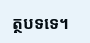ត្ថបទទេ។